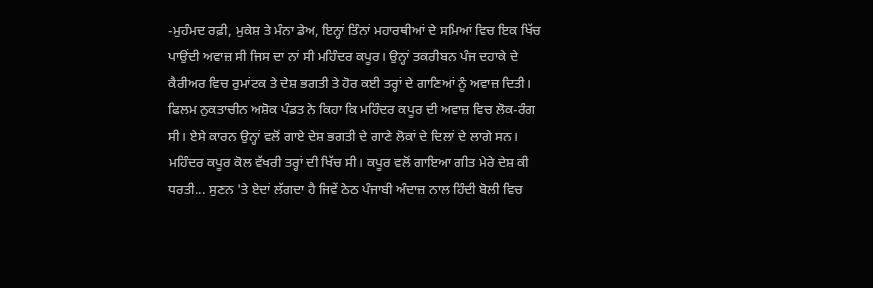-ਮੁਹੰਮਦ ਰਫ਼ੀ, ਮੁਕੇਸ਼ ਤੇ ਮੰਨਾ ਡੇਅ, ਇਨ੍ਹਾਂ ਤਿੰਨਾਂ ਮਹਾਰਥੀਆਂ ਦੇ ਸਮਿਆਂ ਵਿਚ ਇਕ ਖਿੱਚ ਪਾਉਂਦੀ ਅਵਾਜ਼ ਸੀ ਜਿਸ ਦਾ ਨਾਂ ਸੀ ਮਹਿੰਦਰ ਕਪੂਰ। ਉਨ੍ਹਾਂ ਤਕਰੀਬਨ ਪੰਜ ਦਹਾਕੇ ਦੇ ਕੈਰੀਅਰ ਵਿਚ ਰੁਮਾਂਟਕ ਤੇ ਦੇਸ਼ ਭਗਤੀ ਤੇ ਹੋਰ ਕਈ ਤਰ੍ਹਾਂ ਦੇ ਗਾਣਿਆਂ ਨੂੰ ਅਵਾਜ਼ ਦਿਤੀ। ਫਿਲਮ ਨੁਕਤਾਚੀਨ ਅਸ਼ੋਕ ਪੰਡਤ ਨੇ ਕਿਹਾ ਕਿ ਮਹਿੰਦਰ ਕਪੂਰ ਦੀ ਅਵਾਜ਼ ਵਿਚ ਲੋਕ-ਰੰਗ ਸੀ। ਏਸੇ ਕਾਰਨ ਉਨ੍ਹਾਂ ਵਲੋਂ ਗਾਏ ਦੇਸ਼ ਭਗਤੀ ਦੇ ਗਾਣੇ ਲੋਕਾਂ ਦੇ ਦਿਲਾਂ ਦੇ ਲਾਗੇ ਸਨ। ਮਹਿੰਦਰ ਕਪੂਰ ਕੋਲ ਵੱਖਰੀ ਤਰ੍ਹਾਂ ਦੀ ਖਿੱਚ ਸੀ। ਕਪੂਰ ਵਲੋਂ ਗਾਇਆ ਗੀਤ ਮੇਰੇ ਦੇਸ਼ ਕੀ ਧਰਤੀ... ਸੁਣਨ 'ਤੇ ਏਦਾਂ ਲੱਗਦਾ ਹੈ ਜਿਵੇਂ ਠੇਠ ਪੰਜਾਬੀ ਅੰਦਾਜ਼ ਨਾਲ ਹਿੰਦੀ ਬੋਲੀ ਵਿਚ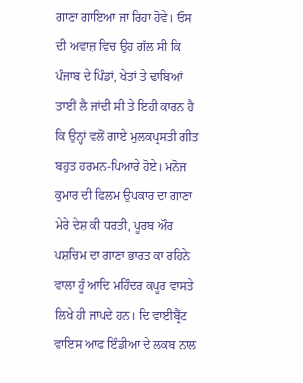ਗਾਣਾ ਗਾਇਆ ਜਾ ਰਿਹਾ ਹੋਵੇ। ਓਸ ਦੀ ਅਵਾਜ਼ ਵਿਚ ਉਹ ਗੱਲ ਸੀ ਕਿ ਪੰਜਾਬ ਦੇ ਪਿੰਡਾਂ, ਖੇਤਾਂ ਤੇ ਢਾਬਿਆਂ ਤਾਈਂ ਲੈ ਜਾਂਦੀ ਸੀ ਤੇ ਇਹੀ ਕਾਰਨ ਹੈ ਕਿ ਉਨ੍ਹਾਂ ਵਲੋਂ ਗਾਏ ਮੁਲਕਪ੍ਰਸਤੀ ਗੀਤ ਬਹੁਤ ਹਰਮਨ-ਪਿਆਰੇ ਹੋਏ। ਮਨੋਜ ਕੁਮਾਰ ਦੀ ਫਿਲਮ ਉਪਕਾਰ ਦਾ ਗਾਣਾ ਮੇਰੇ ਦੇਸ਼ ਕੀ ਧਰਤੀ, ਪੂਰਬ ਔਰ ਪਸ਼ਚਿਮ ਦਾ ਗਾਣਾ ਭਾਰਤ ਕਾ ਰਹਿਨੇ ਵਾਲਾ ਹੂੰ ਆਦਿ ਮਹਿੰਦਰ ਕਪੂਰ ਵਾਸਤੇ ਲਿਖੇ ਹੀ ਜਾਪਦੇ ਹਨ। ਦਿ ਵਾਈਬ੍ਰੈਂਟ ਵਾਇਸ ਆਫ ਇੰਡੀਆ ਦੇ ਲਕਬ ਨਾਲ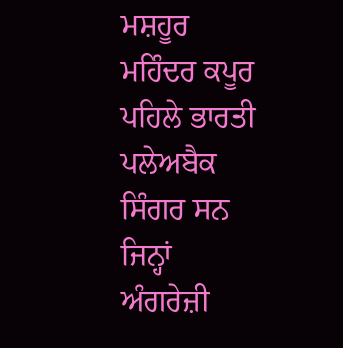ਮਸ਼ਹੂਰ ਮਹਿੰਦਰ ਕਪੂਰ ਪਹਿਲੇ ਭਾਰਤੀ ਪਲੇਅਬੈਕ ਸਿੰਗਰ ਸਨ ਜਿਨ੍ਹਾਂ ਅੰਗਰੇਜ਼ੀ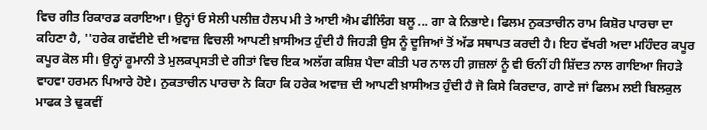ਵਿਚ ਗੀਤ ਰਿਕਾਰਡ ਕਰਾਇਆ। ਉਨ੍ਹਾਂ ਓ ਸੇਲੀ ਪਲੀਜ਼ ਹੈਲਪ ਮੀ ਤੇ ਆਈ ਐਮ ਫੀਲਿੰਗ ਬਲੂ ... ਗਾ ਕੇ ਨਿਭਾਏ। ਫਿਲਮ ਨੁਕਤਾਚੀਨ ਰਾਮ ਕਿਸ਼ੋਰ ਪਾਰਚਾ ਦਾ ਕਹਿਣਾ ਹੈ, ''ਹਰੇਕ ਗਵੱਈਏ ਦੀ ਅਵਾਜ਼ ਵਿਚਲੀ ਆਪਣੀ ਖ਼ਾਸੀਅਤ ਹੁੰਦੀ ਹੈ ਜਿਹੜੀ ਉਸ ਨੂੰ ਦੂਜਿਆਂ ਤੋਂ ਅੱਡ ਸਥਾਪਤ ਕਰਦੀ ਹੈ। ਇਹ ਵੱਖਰੀ ਅਦਾ ਮਹਿੰਦਰ ਕਪੂਰ ਕਪੂਰ ਕੋਲ ਸੀ। ਉਨ੍ਹਾਂ ਰੂਮਾਨੀ ਤੇ ਮੁਲਕਪ੍ਰਸਤੀ ਦੇ ਗੀਤਾਂ ਵਿਚ ਇਕ ਅਲੱਗ ਕਸ਼ਿਸ਼ ਪੈਦਾ ਕੀਤੀ ਪਰ ਨਾਲ ਹੀ ਗ਼ਜ਼ਲਾਂ ਨੂੰ ਵੀ ਓਨੀਂ ਹੀ ਸ਼ਿੱਦਤ ਨਾਲ ਗਾਇਆ ਜਿਹੜੇ ਵਾਹਵਾ ਹਰਮਨ ਪਿਆਰੇ ਹੋਏ। ਨੁਕਤਾਚੀਨ ਪਾਰਚਾ ਨੇ ਕਿਹਾ ਕਿ ਹਰੇਕ ਅਵਾਜ਼ ਦੀ ਆਪਣੀ ਖ਼ਾਸੀਅਤ ਹੁੰਦੀ ਹੈ ਜੋ ਕਿਸੇ ਕਿਰਦਾਰ, ਗਾਣੇ ਜਾਂ ਫਿਲਮ ਲਈ ਬਿਲਕੁਲ ਮਾਫਕ ਤੇ ਢੁਕਵੀਂ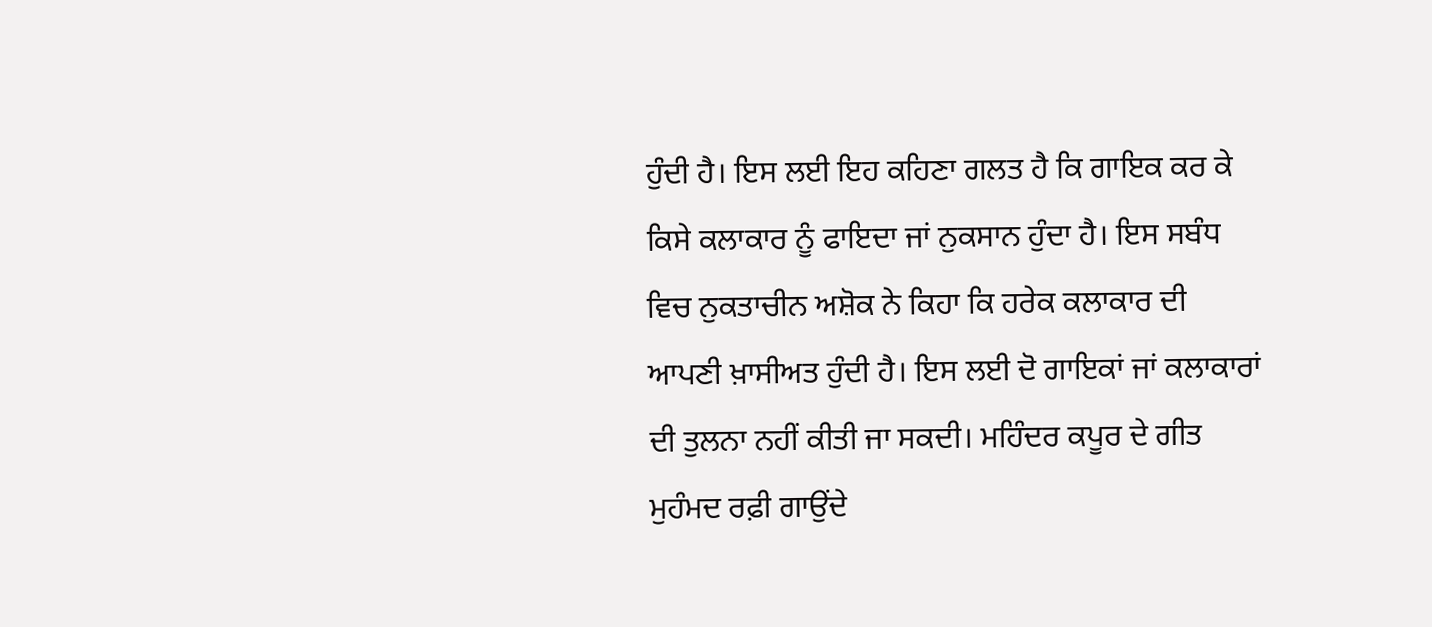ਹੁੰਦੀ ਹੈ। ਇਸ ਲਈ ਇਹ ਕਹਿਣਾ ਗਲਤ ਹੈ ਕਿ ਗਾਇਕ ਕਰ ਕੇ ਕਿਸੇ ਕਲਾਕਾਰ ਨੂੰ ਫਾਇਦਾ ਜਾਂ ਨੁਕਸਾਨ ਹੁੰਦਾ ਹੈ। ਇਸ ਸਬੰਧ ਵਿਚ ਨੁਕਤਾਚੀਨ ਅਸ਼ੋਕ ਨੇ ਕਿਹਾ ਕਿ ਹਰੇਕ ਕਲਾਕਾਰ ਦੀ ਆਪਣੀ ਖ਼ਾਸੀਅਤ ਹੁੰਦੀ ਹੈ। ਇਸ ਲਈ ਦੋ ਗਾਇਕਾਂ ਜਾਂ ਕਲਾਕਾਰਾਂ ਦੀ ਤੁਲਨਾ ਨਹੀਂ ਕੀਤੀ ਜਾ ਸਕਦੀ। ਮਹਿੰਦਰ ਕਪੂਰ ਦੇ ਗੀਤ ਮੁਹੰਮਦ ਰਫ਼ੀ ਗਾਉਂਦੇ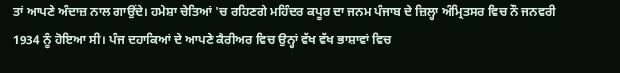ਤਾਂ ਆਪਣੇ ਅੰਦਾਜ਼ ਨਾਲ ਗਾਉਂਦੇ। ਹਮੇਸ਼ਾ ਚੇਤਿਆਂ 'ਚ ਰਹਿਣਗੇ ਮਹਿੰਦਰ ਕਪੂਰ ਦਾ ਜਨਮ ਪੰਜਾਬ ਦੇ ਜ਼ਿਲ੍ਹਾ ਅੰਮ੍ਰਿਤਸਰ ਵਿਚ ਨੌ ਜਨਵਰੀ 1934 ਨੂੰ ਹੋਇਆ ਸੀ। ਪੰਜ ਦਹਾਕਿਆਂ ਦੇ ਆਪਣੇ ਕੈਰੀਅਰ ਵਿਚ ਉਨ੍ਹਾਂ ਵੱਖ ਵੱਖ ਭਾਸ਼ਾਵਾਂ ਵਿਚ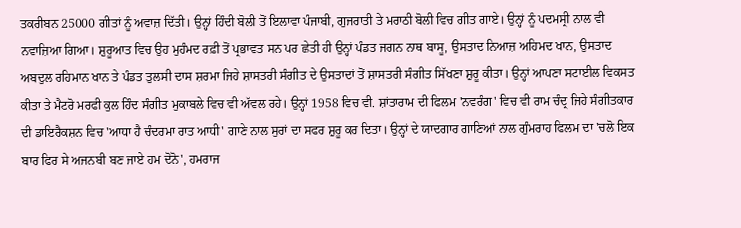ਤਕਰੀਬਨ 25000 ਗੀਤਾਂ ਨੂੰ ਅਵਾਜ਼ ਦਿੱਤੀ। ਉਨ੍ਹਾਂ ਹਿੰਦੀ ਬੋਲੀ ਤੋਂ ਇਲਾਵਾ ਪੰਜਾਬੀ, ਗੁਜਰਾਤੀ ਤੇ ਮਰਾਠੀ ਬੋਲੀ ਵਿਚ ਗੀਤ ਗਾਏ। ਉਨ੍ਹਾਂ ਨੂੰ ਪਦਮਸ੍ਰੀ ਨਾਲ ਵੀ ਨਵਾਜ਼ਿਆ ਗਿਆ। ਸ਼ੁਰੂਆਤ ਵਿਚ ਉਹ ਮੁਹੰਮਦ ਰਫ਼ੀ ਤੋਂ ਪ੍ਰਭਾਵਤ ਸਨ ਪਰ ਛੇਤੀ ਹੀ ਉਨ੍ਹਾਂ ਪੰਡਤ ਜਗਨ ਨਾਥ ਬਾਸੂ, ਉਸਤਾਦ ਨਿਆਜ਼ ਅਹਿਮਦ ਖਾਨ, ਉਸਤਾਦ ਅਬਦੁਲ ਰਹਿਮਾਨ ਖਾਨ ਤੇ ਪੰਡਤ ਤੁਲਸੀ ਦਾਸ ਸ਼ਰਮਾ ਜਿਹੇ ਸ਼ਾਸਤਰੀ ਸੰਗੀਤ ਦੇ ਉਸਤਾਦਾਂ ਤੋਂ ਸ਼ਾਸਤਰੀ ਸੰਗੀਤ ਸਿੱਖਣਾ ਸ਼ੁਰੂ ਕੀਤਾ। ਉਨ੍ਹਾਂ ਆਪਣਾ ਸਟਾਈਲ ਵਿਕਸਤ ਕੀਤਾ ਤੇ ਮੈਟਰੋ ਮਰਫੀ ਕੁਲ ਹਿੰਦ ਸੰਗੀਤ ਮੁਕਾਬਲੇ ਵਿਚ ਵੀ ਅੱਵਲ ਰਹੇ। ਉਨ੍ਹਾਂ 1958 ਵਿਚ ਵੀ. ਸ਼ਾਂਤਾਰਾਮ ਦੀ ਫਿਲਮ 'ਨਵਰੰਗ' ਵਿਚ ਵੀ ਰਾਮ ਚੰਦ੍ਰ ਜਿਹੇ ਸੰਗੀਤਕਾਰ ਦੀ ਡਾਇਰੈਕਸ਼ਨ ਵਿਚ 'ਆਧਾ ਹੈ ਚੰਦਰਮਾ ਰਾਤ ਆਧੀ' ਗਾਣੇ ਨਾਲ ਸੁਰਾਂ ਦਾ ਸਫਰ ਸ਼ੁਰੂ ਕਰ ਦਿਤਾ। ਉਨ੍ਹਾਂ ਦੇ ਯਾਦਗਾਰ ਗਾਣਿਆਂ ਨਾਲ ਗੁੰਮਰਾਹ ਫਿਲਮ ਦਾ 'ਚਲੋ ਇਕ ਬਾਰ ਫਿਰ ਸੇ ਅਜਨਬੀ ਬਣ ਜਾਏ ਹਮ ਦੋਨੋ', ਹਮਰਾਜ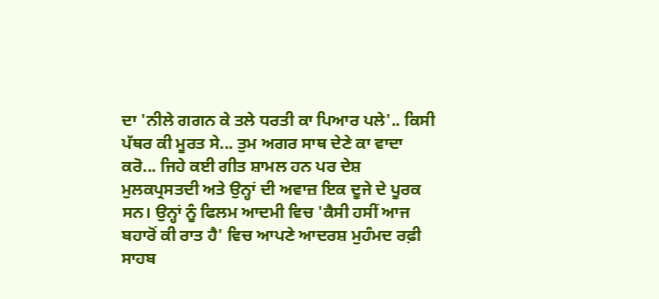ਦਾ 'ਨੀਲੇ ਗਗਨ ਕੇ ਤਲੇ ਧਰਤੀ ਕਾ ਪਿਆਰ ਪਲੇ'.. ਕਿਸੀ ਪੱਥਰ ਕੀ ਮੂਰਤ ਸੇ... ਤੁਮ ਅਗਰ ਸਾਥ ਦੇਣੇ ਕਾ ਵਾਦਾ ਕਰੋ... ਜਿਹੇ ਕਈ ਗੀਤ ਸ਼ਾਮਲ ਹਨ ਪਰ ਦੇਸ਼ ਮੁਲਕਪ੍ਰਸਤਦੀ ਅਤੇ ਉਨ੍ਹਾਂ ਦੀ ਅਵਾਜ਼ ਇਕ ਦੂਜੇ ਦੇ ਪੂਰਕ ਸਨ। ਉਨ੍ਹਾਂ ਨੂੰ ਫਿਲਮ ਆਦਮੀ ਵਿਚ 'ਕੈਸੀ ਹਸੀਂ ਆਜ ਬਹਾਰੋਂ ਕੀ ਰਾਤ ਹੈ' ਵਿਚ ਆਪਣੇ ਆਦਰਸ਼ ਮੁਹੰਮਦ ਰਫ਼ੀ ਸਾਹਬ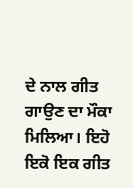ਦੇ ਨਾਲ ਗੀਤ ਗਾਉਣ ਦਾ ਮੌਕਾ ਮਿਲਿਆ। ਇਹੋ ਇਕੋ ਇਕ ਗੀਤ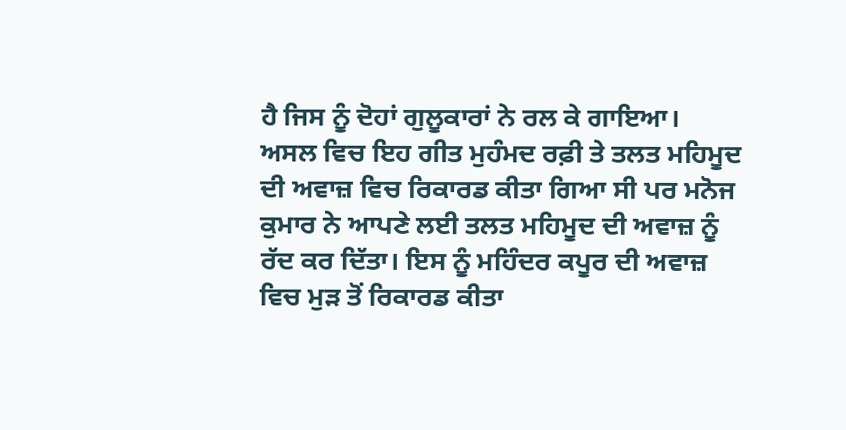ਹੈ ਜਿਸ ਨੂੰ ਦੋਹਾਂ ਗੁਲੂਕਾਰਾਂ ਨੇ ਰਲ ਕੇ ਗਾਇਆ।
ਅਸਲ ਵਿਚ ਇਹ ਗੀਤ ਮੁਹੰਮਦ ਰਫ਼ੀ ਤੇ ਤਲਤ ਮਹਿਮੂਦ ਦੀ ਅਵਾਜ਼ ਵਿਚ ਰਿਕਾਰਡ ਕੀਤਾ ਗਿਆ ਸੀ ਪਰ ਮਨੋਜ ਕੁਮਾਰ ਨੇ ਆਪਣੇ ਲਈ ਤਲਤ ਮਹਿਮੂਦ ਦੀ ਅਵਾਜ਼ ਨੂੰ ਰੱਦ ਕਰ ਦਿੱਤਾ। ਇਸ ਨੂੰ ਮਹਿੰਦਰ ਕਪੂਰ ਦੀ ਅਵਾਜ਼ ਵਿਚ ਮੁੜ ਤੋਂ ਰਿਕਾਰਡ ਕੀਤਾ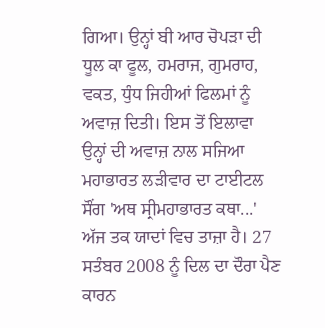ਗਿਆ। ਉਨ੍ਹਾਂ ਬੀ ਆਰ ਚੋਪੜਾ ਦੀ ਧੂਲ ਕਾ ਫੂਲ, ਹਮਰਾਜ, ਗੁਮਰਾਹ, ਵਕਤ, ਧੁੰਧ ਜਿਹੀਆਂ ਫਿਲਮਾਂ ਨੂੰ ਅਵਾਜ਼ ਦਿਤੀ। ਇਸ ਤੋਂ ਇਲਾਵਾ ਉਨ੍ਹਾਂ ਦੀ ਅਵਾਜ਼ ਨਾਲ ਸਜਿਆ ਮਹਾਭਾਰਤ ਲੜੀਵਾਰ ਦਾ ਟਾਈਟਲ ਸੌਂਗ 'ਅਥ ਸ੍ਰੀਮਹਾਭਾਰਤ ਕਥਾ...' ਅੱਜ ਤਕ ਯਾਦਾਂ ਵਿਚ ਤਾਜ਼ਾ ਹੈ। 27 ਸਤੰਬਰ 2008 ਨੂੰ ਦਿਲ ਦਾ ਦੌਰਾ ਪੈਣ ਕਾਰਨ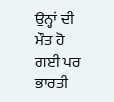ਉਨ੍ਹਾਂ ਦੀ ਮੌਤ ਹੋ ਗਈ ਪਰ ਭਾਰਤੀ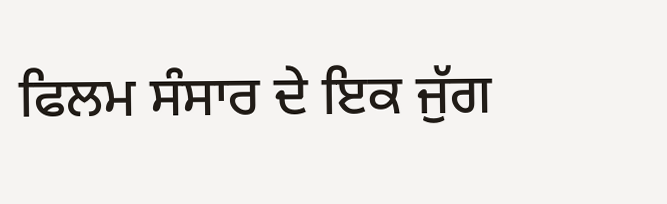ਫਿਲਮ ਸੰਸਾਰ ਦੇ ਇਕ ਜੁੱਗ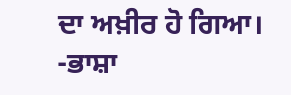ਦਾ ਅਖ਼ੀਰ ਹੋ ਗਿਆ।
-ਭਾਸ਼ਾ